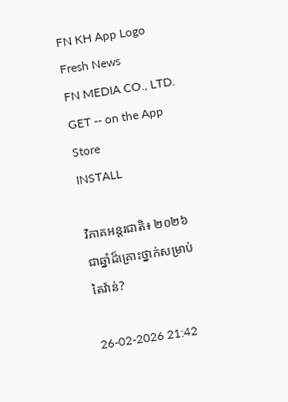FN KH App Logo
Fresh News
FN MEDIA CO., LTD.
GET -- on the App Store
INSTALL

វិភាគអន្តរជាតិ៖ ២០២៦ ជាឆ្នាំដ៏គ្រោះថ្នាក់សម្រាប់តៃវ៉ាន់?

26-02-2026 21:42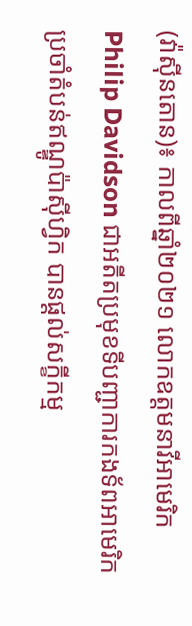(វ៉ាស៊ីនតោន)៖ កាលពីឆ្នាំ២០២១ លោកឧត្តមនាវីអាមេរិក Philip Davidson ជាអតីតប្រមុខទីបញ្ជាការកងទ័ពអាមេរិកប្រចាំតំបន់ឥណ្ឌូប៉ាស៊ីហ្វិក បានផ្ដល់សក្ខីកម្ម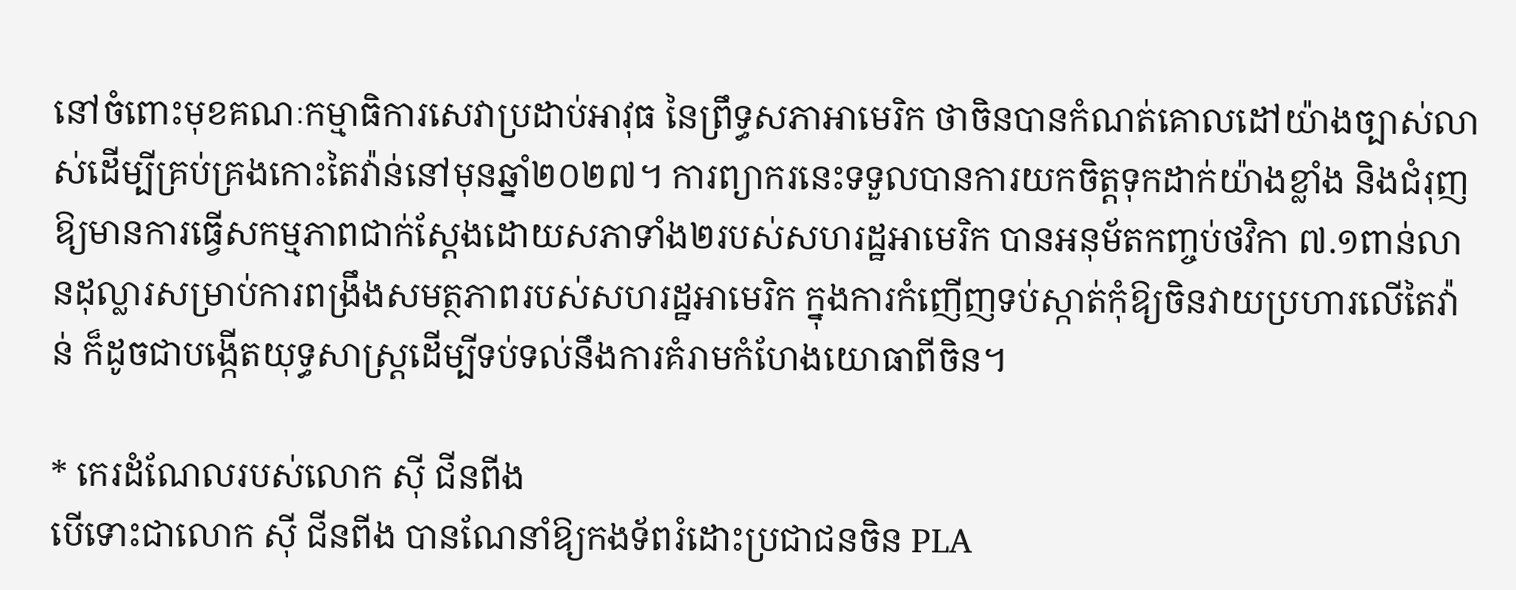នៅចំពោះមុខគណៈកម្មាធិការសេវាប្រដាប់អាវុធ នៃព្រឹទ្ធសភាអាមេរិក ថាចិនបានកំណត់គោលដៅយ៉ាងច្បាស់លាស់ដើម្បីគ្រប់គ្រងកោះតៃវ៉ាន់នៅមុនឆ្នាំ២០២៧។ ការព្យាករនេះទទួលបានការយកចិត្តទុកដាក់យ៉ាងខ្លាំង និងជំរុញឱ្យមានការធ្វើសកម្មភាពជាក់ស្ដែងដោយសភាទាំង២របស់សហរដ្ឋអាមេរិក បានអនុម័តកញ្ចប់ថវិកា ៧.១ពាន់លានដុល្លារសម្រាប់ការពង្រឹងសមត្ថភាពរបស់សហរដ្ឋអាមេរិក ក្នុងការកំញើញទប់ស្កាត់កុំឱ្យចិនវាយប្រហារលើតៃវ៉ាន់ ក៏ដូចជាបង្កើតយុទ្ធសាស្ត្រដើម្បីទប់ទល់នឹងការគំរាមកំហែងយោធាពីចិន។

* កេរដំណែលរបស់លោក ស៊ី ជីនពីង
បើទោះជាលោក ស៊ី ជីនពីង បានណែនាំឱ្យកងទ័ពរំដោះប្រជាជនចិន PLA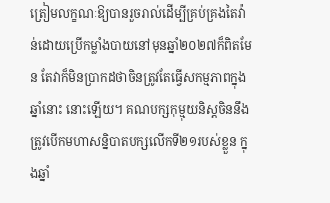ត្រៀមលក្ខណៈឱ្យបានរួចរាល់ដើម្បីគ្រប់គ្រងតៃវ៉ាន់ដោយប្រើកម្លាំងបាយនៅមុនឆ្នាំ២០២៧ក៏ពិតមែន តែវាក៏មិនប្រាកដថាចិនត្រូវតែធ្វើសកម្មភាពក្នុងឆ្នាំនោះ នោះឡើយ។ គណបក្សកុម្មុយនិស្តចិននឹងត្រូវបើកមហាសន្និបាតបក្សលើកទី២១របស់ខ្លួន ក្នុងឆ្នាំ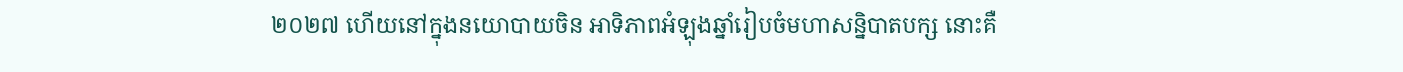២០២៧ ហើយនៅក្នុងនយោបាយចិន អាទិភាពអំឡុងឆ្នាំរៀបចំមហាសន្និបាតបក្ស នោះគឺ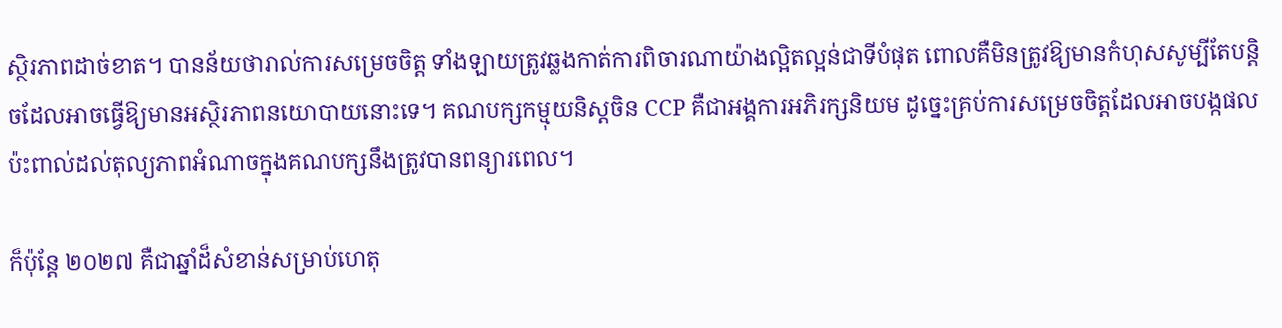ស្ថិរភាពដាច់ខាត។ បានន័យថារាល់ការសម្រេចចិត្ត ទាំងឡាយត្រូវឆ្លងកាត់ការពិចារណាយ៉ាងល្អិតល្អន់ជាទីបំផុត ពោលគឺមិនត្រូវឱ្យមានកំហុសសូម្បីតែបន្តិចដែលអាចធ្វើឱ្យមានអស្ថិរភាពនយោបាយនោះទេ។ គណបក្សកម្មុយនិស្តចិន CCP គឺជាអង្គការអភិរក្សនិយម ដូច្នេះគ្រប់ការសម្រេចចិត្តដែលអាចបង្កផលប៉ះពាល់ដល់តុល្យភាពអំណាចក្នុងគណបក្សនឹងត្រូវបានពន្យារពេល។

ក៏ប៉ុន្តែ ២០២៧ គឺជាឆ្នាំដ៏សំខាន់សម្រាប់ហេតុ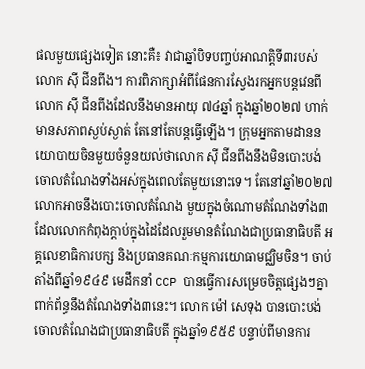ផលមួយផ្សេងទៀត នោះគឺ៖ វាជាឆ្នាំបិទបញ្ចប់អាណត្តិទី៣របស់លោក ស៊ី ជីនពីង។ ការពិភាក្សាអំពីផែនការស្វែងរកអ្នកបន្តវេនពីលោក ស៊ី ជីនពីងដែលនឹងមានអាយុ ៧៤ឆ្នាំ ក្នុងឆ្នាំ២០២៧ ហាក់មានសភាពស្ងប់ស្ងាត់ តែនៅតែបន្តធ្វើឡើង។ ក្រុមអ្នកតាមដាននយោបាយចិនមួយចំនួនយល់ថាលោក ស៊ី ជីនពីងនឹងមិនបោះបង់ចោលតំណែងទាំងអស់ក្នុងពេលតែមួយនោះទេ។ តែនៅឆ្នាំ២០២៧ លោកអាចនឹងបោះចោលតំណែង មួយក្នុងចំណោមតំណែងទាំង៣ដែលលោកកំពុងក្ដាប់ក្នុងដៃដែលរួមមានតំណែងជាប្រធានាធិបតី អគ្គលេខាធិការបក្ស និងប្រធានគណៈកម្មការយោធាមជ្ឈិមចិន។ ចាប់តាំងពីឆ្នាំ១៩៤៩ មេដឹកនាំ CCP បានធ្វើការសម្រេចចិត្តផ្សេងៗគ្នា ពាក់ព័ន្ធនឹងតំណែងទាំង៣នេះ។ លោក ម៉ៅ សេទុង បានបោះបង់ចោលតំណែងជាប្រធានាធិបតី ក្នុងឆ្នាំ១៩៥៩ បន្ទាប់ពីមានការ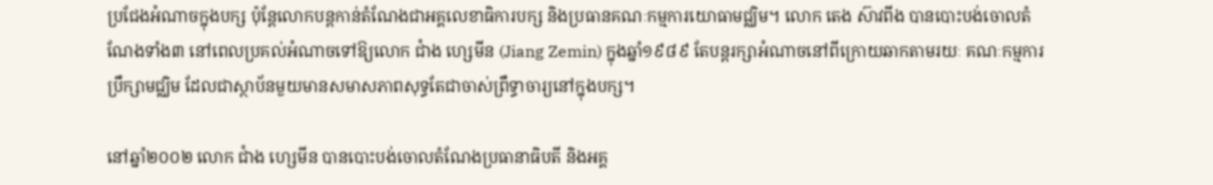ប្រជែងអំណាចក្នុងបក្ស ប៉ុន្តែលោកបន្តកាន់តំណែងជាអគ្គលេខាធិការបក្ស និងប្រធានគណៈកម្មការយោធាមជ្ឈិម។ លោក តេង ស៊ាវពីង បានបោះបង់ចោលតំណែងទាំង៣ នៅពេលប្រគល់អំណាចទៅឱ្យលោក ជាំង ហ្សេមីន (Jiang Zemin) ក្នុងឆ្នាំ១៩៨៩ តែបន្តរក្សាអំណាចនៅពីក្រោយឆាកតាមរយៈ គណៈកម្មការប្រឹក្សាមជ្ឈិម ដែលជាស្ថាប័នមួយមានសមាសភាពសុទ្ធតែជាចាស់ព្រឹទ្ធាចារ្យនៅក្នុងបក្ស។

នៅឆ្នាំ២០០២ លោក ជាំង ហ្សេមីន បានបោះបង់ចោលតំណែងប្រធានាធិបតី និងអគ្គ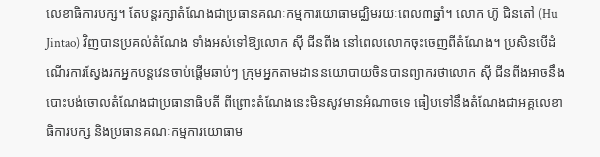លេខាធិការបក្ស។ តែបន្តរក្សាតំណែងជាប្រធានគណៈកម្មការយោធាមជ្ឈិមរយៈពេល៣ឆ្នាំ។ លោក ហ៊ូ ជិនតៅ (Hu Jintao) វិញបានប្រគល់តំណែង ទាំងអស់ទៅឱ្យលោក ស៊ី ជីនពីង នៅពេលលោកចុះចេញពីតំណែង។ ប្រសិនបើដំណើរការស្វែងរកអ្នកបន្តវេនចាប់ផ្ដើមឆាប់ៗ ក្រុមអ្នកតាមដាននយោបាយចិនបានព្យាករថាលោក ស៊ី ជីនពីងអាចនឹងបោះបង់ចោលតំណែងជាប្រធានាធិបតី ពីព្រោះតំណែងនេះមិនសូវមានអំណាចទេ ធៀបទៅនឹងតំណែងជាអគ្គលេខាធិការបក្ស និងប្រធានគណៈកម្មការយោធាម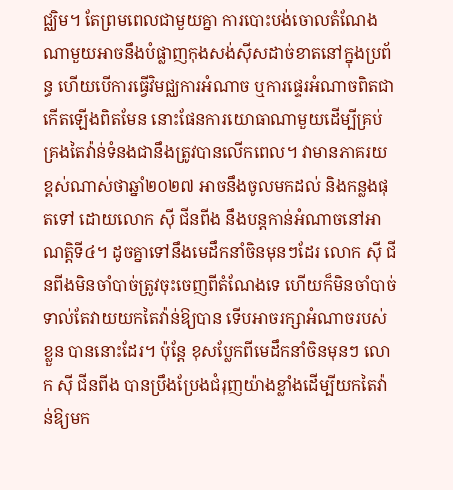ជ្ឈិម។ តែព្រមពេលជាមួយគ្នា ការបោះបង់ចោលតំណែងណាមួយអាចនឹងបំផ្លាញកុងសង់ស៊ីសដាច់ខាតនៅក្នុងប្រព័ន្ធ ហើយបើការធ្វើវិមជ្ឈការអំណាច ឬការផ្ទេរអំណាចពិតជាកើតឡើងពិតមែន នោះផែនការយោធាណាមួយដើម្បីគ្រប់គ្រងតៃវ៉ាន់ទំនងជានឹងត្រូវបានលើកពេល។ វាមានភាគរយខ្ពស់ណាស់ថាឆ្នាំ២០២៧ អាចនឹងចូលមកដល់ និងកន្លងផុតទៅ ដោយលោក ស៊ី ជីនពីង នឹងបន្តកាន់អំណាចនៅអាណត្តិទី៤។ ដូចគ្នាទៅនឹងមេដឹកនាំចិនមុនៗដែរ លោក ស៊ី ជីនពីងមិនចាំបាច់ត្រូវចុះចេញពីតំណែងទេ ហើយក៏មិនចាំបាច់ទាល់តែវាយយកតៃវ៉ាន់ឱ្យបាន ទើបអាចរក្សាអំណាចរបស់ខ្លួន បាននោះដែរ។ ប៉ុន្តែ ខុសប្លែកពីមេដឹកនាំចិនមុនៗ លោក ស៊ី ជីនពីង បានប្រឹងប្រែងជំរុញយ៉ាងខ្លាំងដើម្បីយកតៃវ៉ាន់ឱ្យមក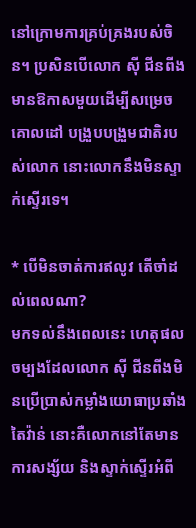នៅក្រោមការគ្រប់គ្រងរបស់ចិន។ ប្រសិនបើលោក ស៊ី ជីនពីង មានឱកាសមួយដើម្បីសម្រេចគោលដៅ បង្រួបបង្រួមជាតិរបស់លោក នោះលោកនឹងមិនស្ទាក់ស្ទើរទេ។

* បើមិនចាត់ការឥលូវ តើចាំដល់ពេលណា?
មកទល់នឹងពេលនេះ ហេតុផលចម្បងដែលលោក ស៊ី ជីនពីងមិនប្រើប្រាស់កម្លាំងយោធាប្រឆាំងតៃវ៉ាន់ នោះគឺលោកនៅតែមានការសង្ស័យ និងស្ទាក់ស្ទើរអំពី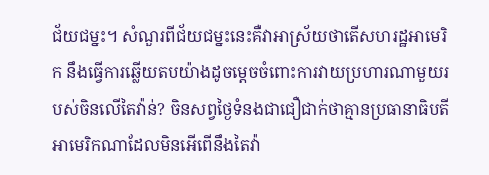ជ័យជម្នះ។ សំណួរពីជ័យជម្នះនេះគឺវាអាស្រ័យថាតើសហរដ្ឋអាមេរិក នឹងធ្វើការឆ្លើយតបយ៉ាងដូចម្ដេចចំពោះការវាយប្រហារណាមួយរបស់ចិនលើតៃវ៉ាន់? ចិនសព្វថ្ងៃទំនងជាជឿជាក់ថាគ្មានប្រធានាធិបតីអាមេរិកណាដែលមិនអើពើនឹងតៃវ៉ា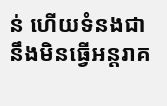ន់ ហើយទំនងជានឹងមិនធ្វើអន្តរាគ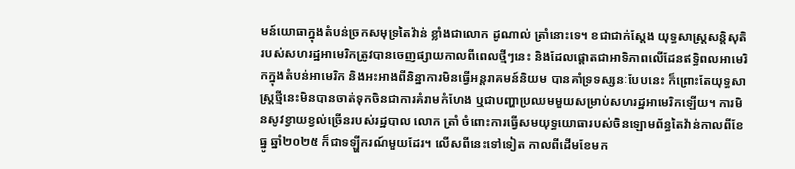មន៍យោធាក្នុងតំបន់ច្រកសមុទ្រតៃវ៉ាន់ ខ្លាំងជាលោក ដូណាល់ ត្រាំនោះទេ។ ខជាជាក់ស្ដែង យុទ្ធសាស្ត្រសន្តិសុតិរបស់សហរដ្ឋអាមេរិកត្រូវបានចេញផ្សាយកាលពីពេលថ្មីៗនេះ និងដែលផ្ដោតជាអាទិភាពលើដែនឥទ្ធិពលអាមេរិកក្នុងតំបន់អាមេរិក និងអះអាងពីនិន្នាការមិនធ្វើអន្តរាគមន៍និយម បានគាំទ្រទស្សនៈបែបនេះ ក៏ព្រោះតែយុទ្ធសាស្ត្រថ្មីនេះមិនបានចាត់ទុកចិនជាការគំរាមកំហែង ឬជាបញ្ហាប្រឈមមួយសម្រាប់សហរដ្ឋអាមេរិកឡើយ។ ការមិនសូវខ្វាយខ្វល់ច្រើនរបស់រដ្ឋបាល លោក ត្រាំ ចំពោះការធ្វើសមយុទ្ធយោធារបស់ចិនឡោមព័ន្ធតៃវ៉ាន់កាលពីខែធ្នូ ឆ្នាំ២០២៥ ក៏ជាទឡ្ហីករណ៍មួយដែរ។ លើសពីនេះទៅទៀត កាលពីដើមខែមក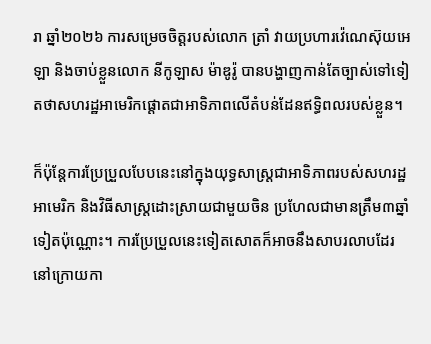រា ឆ្នាំ២០២៦ ការសម្រេចចិត្តរបស់លោក ត្រាំ វាយប្រហារវ៉េណេស៊ុយអេឡា និងចាប់ខ្លួនលោក នីកូឡាស ម៉ាឌូរ៉ូ បានបង្ហាញកាន់តែច្បាស់ទៅទៀតថាសហរដ្ឋអាមេរិកផ្តោតជាអាទិភាពលើតំបន់ដែនឥទ្ធិពលរបស់ខ្លួន។

ក៏ប៉ុន្តែការប្រែប្រួលបែបនេះនៅក្នុងយុទ្ធសាស្ត្រជាអាទិភាពរបស់សហរដ្ឋអាមេរិក និងវិធីសាស្ត្រដោះស្រាយជាមួយចិន ប្រហែលជាមានត្រឹម៣ឆ្នាំទៀតប៉ុណ្ណោះ។ ការប្រែប្រួលនេះទៀតសោតក៏អាចនឹងសាបរលាបដែរ នៅក្រោយកា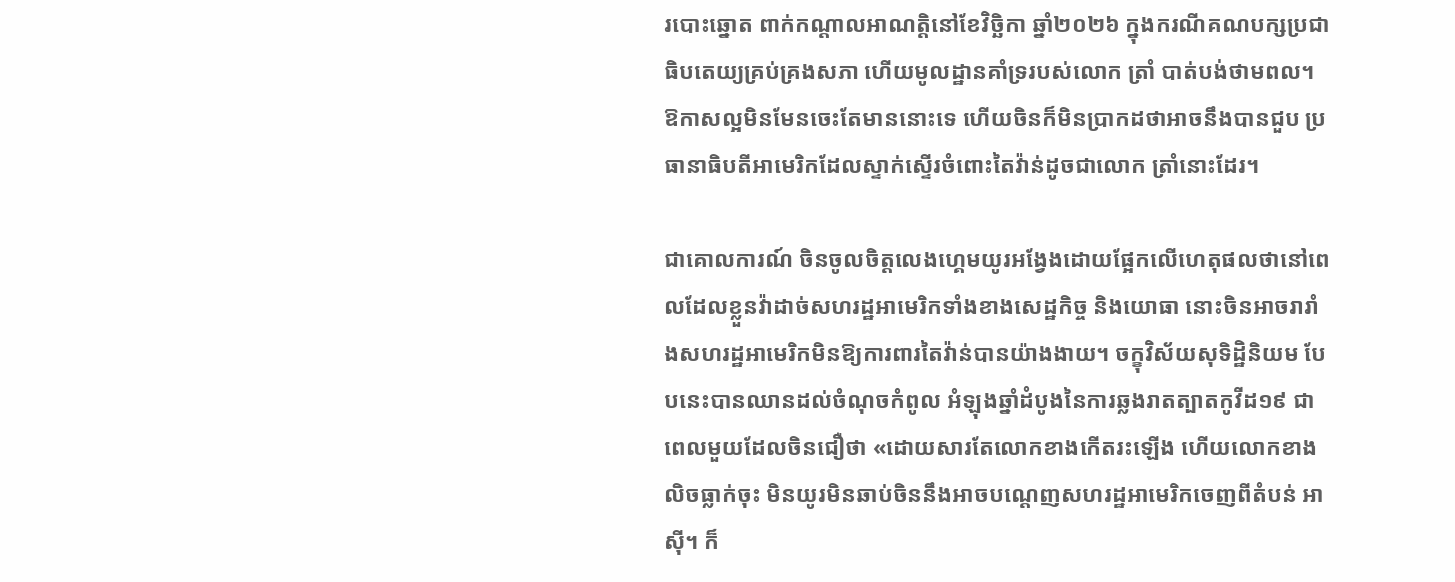របោះឆ្នោត ពាក់កណ្ដាលអាណត្តិនៅខែវិច្ឆិកា ឆ្នាំ២០២៦ ក្នុងករណីគណបក្សប្រជាធិបតេយ្យគ្រប់គ្រងសភា ហើយមូលដ្ឋានគាំទ្ររបស់លោក ត្រាំ បាត់បង់ថាមពល។ ឱកាសល្អមិនមែនចេះតែមាននោះទេ ហើយចិនក៏មិនប្រាកដថាអាចនឹងបានជួប ប្រធានាធិបតីអាមេរិកដែលស្ទាក់ស្ទើរចំពោះតៃវ៉ាន់ដូចជាលោក ត្រាំនោះដែរ។

ជាគោលការណ៍ ចិនចូលចិត្តលេងហ្គេមយូរអង្វែងដោយផ្អែកលើហេតុផលថានៅពេលដែលខ្លួនវ៉ាដាច់សហរដ្ឋអាមេរិកទាំងខាងសេដ្ឋកិច្ច និងយោធា នោះចិនអាចរារាំងសហរដ្ឋអាមេរិកមិនឱ្យការពារតៃវ៉ាន់បានយ៉ាងងាយ។ ចក្ខុវិស័យសុទិដ្ឋិនិយម បែបនេះបានឈានដល់ចំណុចកំពូល អំឡុងឆ្នាំដំបូងនៃការឆ្លងរាតត្បាតកូវីដ១៩ ជាពេលមួយដែលចិនជឿថា «ដោយសារតែលោកខាងកើតរះឡើង ហើយលោកខាងលិចធ្លាក់ចុះ មិនយូរមិនឆាប់ចិននឹងអាចបណ្ដេញសហរដ្ឋអាមេរិកចេញពីតំបន់ អាស៊ី។ ក៏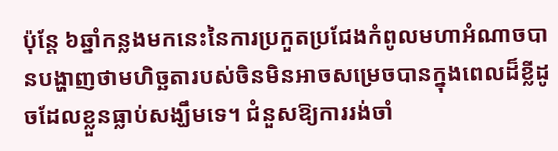ប៉ុន្តែ ៦ឆ្នាំកន្លងមកនេះនៃការប្រកួតប្រជែងកំពូលមហាអំណាចបានបង្ហាញថាមហិច្ឆតារបស់ចិនមិនអាចសម្រេចបានក្នុងពេលដ៏ខ្លីដូចដែលខ្លួនធ្លាប់សង្ឃឹមទេ។ ជំនួសឱ្យការរង់ចាំ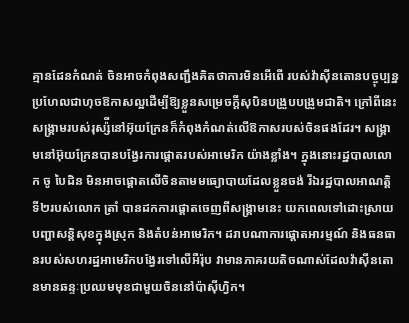គ្មានដែនកំណត់ ចិនអាចកំពុងសញ្ជឹងគិតថាការមិនអើពើ របស់វ៉ាស៊ីនតោនបច្ចុប្បន្ន ប្រហែលជាហុចឱកាសល្អដើម្បីឱ្យខ្លួនសម្រេចក្ដីសុបិនបង្រួបបង្រួមជាតិ។ ក្រៅពីនេះសង្រ្គាមរបស់រុស្ស៉ីនៅអ៊ុយក្រែនក៏កំពុងកំណត់លើឱកាសរបស់ចិនផងដែរ។ សង្រ្គាមនៅអ៊ុយក្រែនបានបង្វែរការផ្ដោតរបស់អាមេរិក យ៉ាងខ្លាំង។ ក្នុងនោះរដ្ឋបាលលោក ចូ បៃដិន មិនអាចផ្តោតលើចិនតាមមធ្យោបាយដែលខ្លួនចង់ រីឯរដ្ឋបាលអាណត្តិទី២របស់លោក ត្រាំ បានដកការផ្តោតចេញពីសង្រ្គាមនេះ យកពេលទៅដោះស្រាយបញ្ហាសន្តិសុខក្នុងស្រុក និងតំបន់អាមេរិក។ ដរាបណាការផ្តោតអារម្មណ៍ និងធនធានរបស់សហរដ្ឋអាមេរិកបង្វែរទៅលើអឺរ៉ុប វាមានភាគរយតិចណាស់ដែលវ៉ាស៊ីនតោនមានឆន្ទៈប្រឈមមុខជាមួយចិននៅប៉ាស៊ីហ្វិក។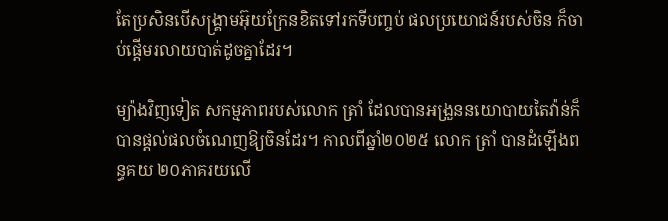តែប្រសិនបើសង្រ្គាមអ៊ុយក្រែនខិតទៅរកទីបញ្ចប់ ផលប្រយោជន៍របស់ចិន ក៏ចាប់ផ្ដើមរលាយបាត់ដូចគ្នាដែរ។

ម្យ៉ាងវិញទៀត សកម្មភាពរបស់លោក ត្រាំ ដែលបានអង្រួននយោបាយតៃវ៉ាន់ក៏បានផ្ដល់ផលចំណេញឱ្យចិនដែរ។ កាលពីឆ្នាំ២០២៥ លោក ត្រាំ បានដំឡើងពន្ធគយ ២០ភាគរយលើ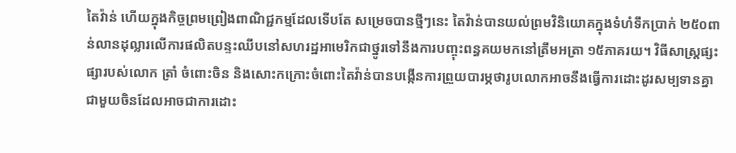តៃវ៉ាន់ ហើយក្នុងកិច្ចព្រមព្រៀងពាណិជ្ជកម្មដែលទើបតែ សម្រេចបានថ្មីៗនេះ តៃវ៉ាន់បានយល់ព្រមវិនិយោគក្នុងទំហំទឹកប្រាក់ ២៥០ពាន់លានដុល្លារលើការផលិតបន្ទះឈីបនៅសហរដ្ឋអាមេរិកជាថ្នូរទៅនឹងការបញ្ចុះពន្ធគយមកនៅត្រឹមអត្រា ១៥ភាគរយ។ វិធីសាស្ត្រផ្សះផ្សារបស់លោក ត្រាំ ចំពោះចិន និងសោះកក្រោះចំពោះតៃវ៉ាន់បានបង្កើនការព្រួយបារម្ភថារូបលោកអាចនឹងធ្វើការដោះដូរសម្បទានគ្នាជាមួយចិនដែលអាចជាការដោះ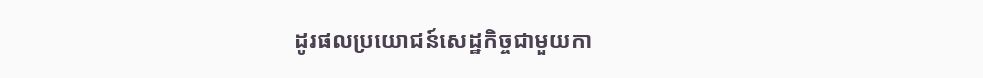ដូរផលប្រយោជន៍សេដ្ឋកិច្ចជាមួយកា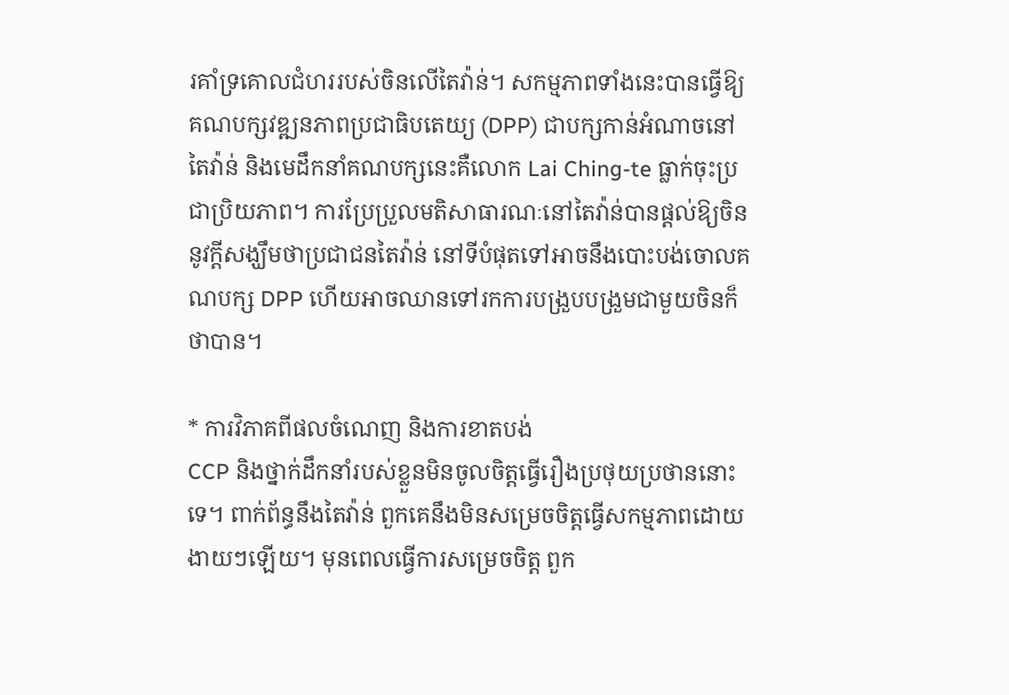រគាំទ្រគោលជំហររបស់ចិនលើតៃវ៉ាន់។ សកម្មភាពទាំងនេះបានធ្វើឱ្យ គណបក្សវឌ្ឍនភាពប្រជាធិបតេយ្យ (DPP) ជាបក្សកាន់អំណាចនៅតៃវ៉ាន់ និងមេដឹកនាំគណបក្សនេះគឺលោក Lai Ching-te ធ្លាក់ចុះប្រជាប្រិយភាព។ ការប្រែប្រួលមតិសាធារណៈនៅតៃវ៉ាន់បានផ្ដល់ឱ្យចិននូវក្ដីសង្ឃឹមថាប្រជាជនតៃវ៉ាន់ នៅទីបំផុតទៅអាចនឹងបោះបង់ចោលគណបក្ស DPP ហើយអាចឈានទៅរកការបង្រួបបង្រួមជាមួយចិនក៏ថាបាន។

* ការវិភាគពីផលចំណេញ និងការខាតបង់
CCP និងថ្នាក់ដឹកនាំរបស់ខ្លួនមិនចូលចិត្តធ្វើរឿងប្រថុយប្រថាននោះទេ។ ពាក់ព័ន្ធនឹងតៃវ៉ាន់ ពួកគេនឹងមិនសម្រេចចិត្តធ្វើសកម្មភាពដោយងាយៗឡើយ។ មុនពេលធ្វើការសម្រេចចិត្ត ពួក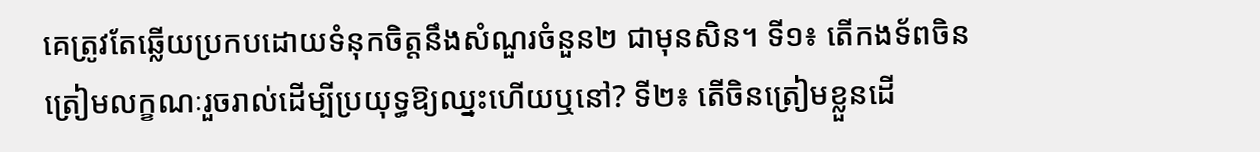គេត្រូវតែឆ្លើយប្រកបដោយទំនុកចិត្តនឹងសំណួរចំនួន២ ជាមុនសិន។ ទី១៖ តើកងទ័ពចិនត្រៀមលក្ខណៈរួចរាល់ដើម្បីប្រយុទ្ធឱ្យឈ្នះហើយឬនៅ? ទី២៖ តើចិនត្រៀមខ្លួនដើ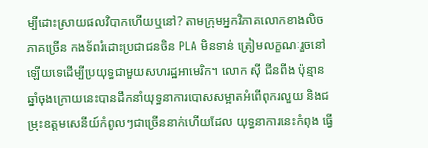ម្បីដោះស្រាយផលវិបាកហើយឬនៅ? តាមក្រុមអ្នកវិភាគលោកខាងលិចភាគច្រើន កងទ័ពរំដោះប្រជាជនចិន PLA មិនទាន់ ត្រៀមលក្ខណៈរួចនៅឡើយទេដើម្បីប្រយុទ្ធជាមួយសហរដ្ឋអាមេរិក។ លោក ស៊ី ជីនពីង ប៉ុន្មានឆ្នាំចុងក្រោយនេះបានដឹកនាំយុទ្ធនាការបោសសម្អាតអំពើពុករលួយ និងជម្រុះឧត្តមសេនីយ៍កំពូលៗជាច្រើននាក់ហើយដែល យុទ្ធនាការនេះកំពុង ធ្វើ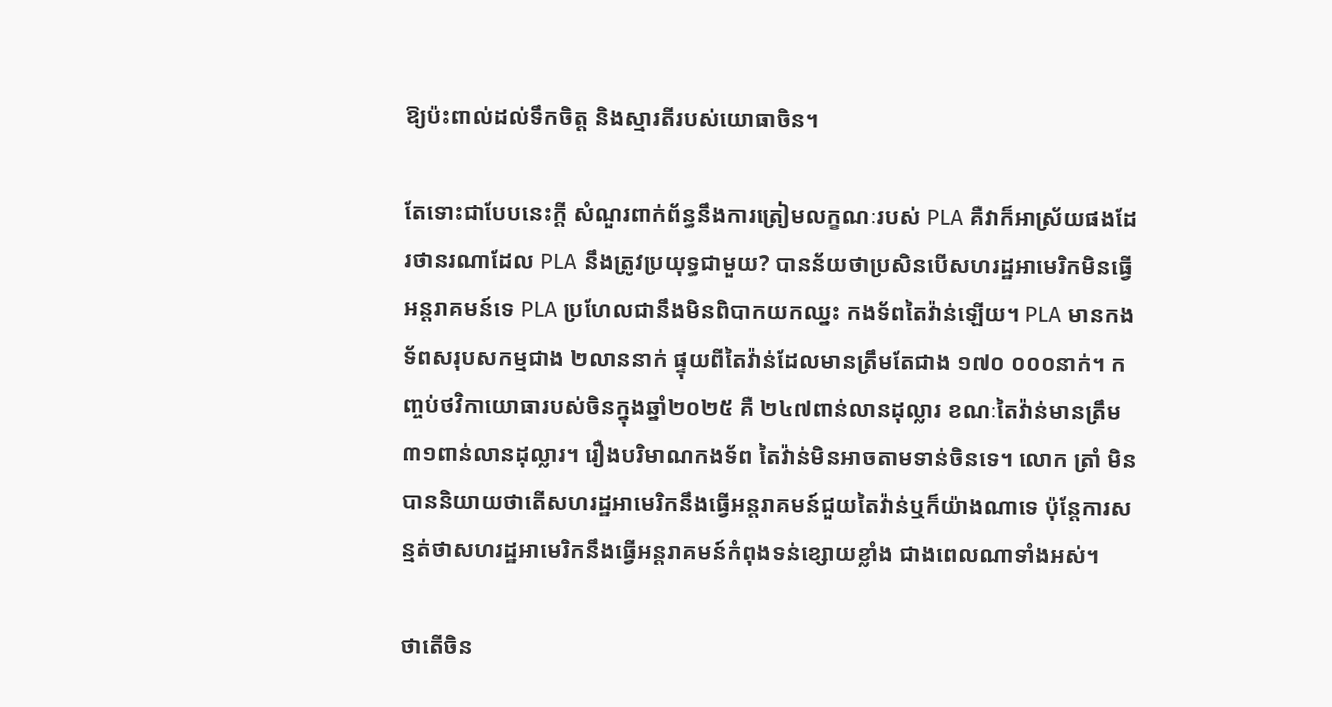ឱ្យប៉ះពាល់ដល់ទឹកចិត្ត និងស្មារតីរបស់យោធាចិន។

តែទោះជាបែបនេះក្ដី សំណួរពាក់ព័ន្ធនឹងការត្រៀមលក្ខណៈរបស់ PLA គឺវាក៏អាស្រ័យផងដែរថានរណាដែល PLA នឹងត្រូវប្រយុទ្ធជាមួយ? បានន័យថាប្រសិនបើសហរដ្ឋអាមេរិកមិនធ្វើអន្តរាគមន៍ទេ PLA ប្រហែលជានឹងមិនពិបាកយកឈ្នះ កងទ័ពតៃវ៉ាន់ឡើយ។ PLA មានកងទ័ពសរុបសកម្មជាង ២លាននាក់ ផ្ទុយពីតៃវ៉ាន់ដែលមានត្រឹមតែជាង ១៧០ ០០០នាក់។ កញ្ចប់ថវិកាយោធារបស់ចិនក្នុងឆ្នាំ២០២៥ គឺ ២៤៧ពាន់លានដុល្លារ ខណៈតៃវ៉ាន់មានត្រឹម ៣១ពាន់លានដុល្លារ។ រឿងបរិមាណកងទ័ព តៃវ៉ាន់មិនអាចតាមទាន់ចិនទេ។ លោក ត្រាំ មិនបាននិយាយថាតើសហរដ្ឋអាមេរិកនឹងធ្វើអន្តរាគមន៍ជួយតៃវ៉ាន់ឬក៏យ៉ាងណាទេ ប៉ុន្តែការសន្មត់ថាសហរដ្ឋអាមេរិកនឹងធ្វើអន្តរាគមន៍កំពុងទន់ខ្សោយខ្លាំង ជាងពេលណាទាំងអស់។

ថាតើចិន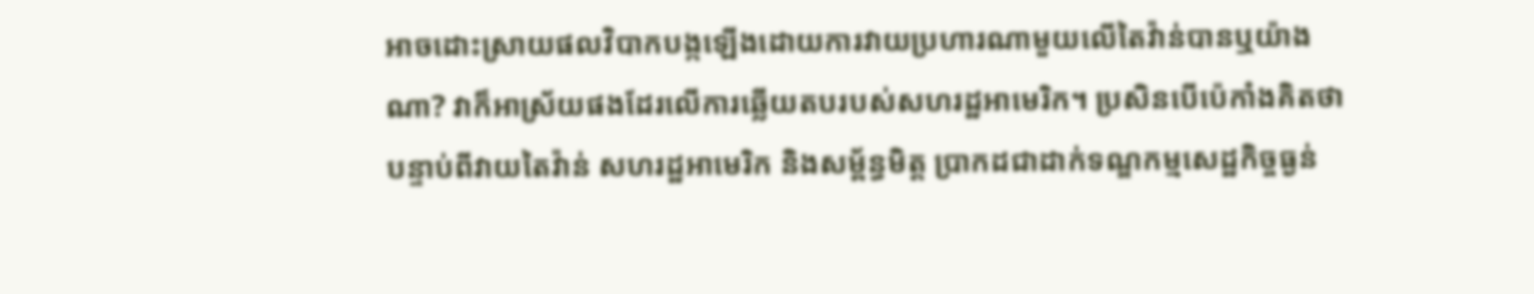អាចដោះស្រាយផលវិបាកបង្កឡើងដោយការវាយប្រហារណាមួយលើតៃវ៉ាន់បានឬយ៉ាងណា? វាក៏អាស្រ័យផងដែរលើការឆ្លើយតបរបស់សហរដ្ឋអាមេរិក។ ប្រសិនបើប៉េកាំងគិតថាបន្ទាប់ពីវាយតៃវ៉ាន់ សហរដ្ឋអាមេរិក និងសម្ព័ន្ធមិត្ត ប្រាកដជាដាក់ទណ្ឌកម្មសេដ្ឋកិច្ចធ្ងន់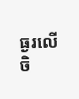ធ្ងរលើចិ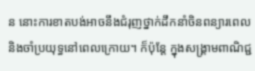ន នោះការខាតបង់អាចនឹងជំរុញថ្នាក់ដឹកនាំចិនពន្យារពេល និងចាំប្រយុទ្ធនៅពេលក្រោយ។ ក៏ប៉ុន្តែ ក្នុងសង្រ្គាមពាណិជ្ជ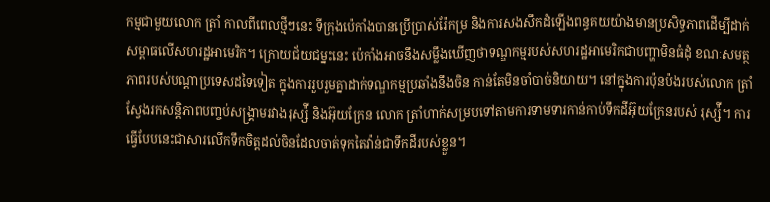កម្មជាមួយលោក ត្រាំ កាលពីពេលថ្មីៗនេះ ទីក្រុងប៉េកាំងបានប្រើប្រាស់រ៉ែកម្រ និងការសងសឹកដំឡើងពន្ធគយយ៉ាងមានប្រសិទ្ធភាពដើម្បីដាក់សម្ពាធលើសហរដ្ឋអាមេរិក។ ក្រោយជ័យជម្នះនេះ ប៉េកាំងអាចនឹងសម្លឹងឃើញថាទណ្ឌកម្មរបស់សហរដ្ឋអាមេរិកជាបញ្ហាមិនធំដុំ ខណៈសមត្ថភាពរបស់បណ្ដាប្រទេសដទៃទៀត ក្នុងការរួបរួមគ្នាដាក់ទណ្ឌកម្មប្រឆាំងនឹងចិន កាន់តែមិនចាំបាច់និយាយ។ នៅក្នុងការប៉ុនប៉ងរបស់លោក ត្រាំ ស្វែងរកសន្តិភាពបញ្ចប់សង្រ្គាមរវាងរុស្ស៉ី និងអ៊ុយក្រែន លោក ត្រាំហាក់សម្របទៅតាមការទាមទារកាន់កាប់ទឹកដីអ៊ុយក្រែនរបស់ រុស្ស៉ី។ ការធ្វើបែបនេះជាសារលើកទឹកចិត្តដល់ចិនដែលចាត់ទុកតៃវ៉ាន់ជាទឹកដីរបស់ខ្លួន។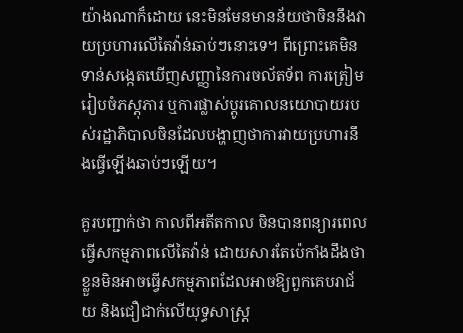យ៉ាងណាក៏ដោយ នេះមិនមែនមានន័យថាចិននឹងវាយប្រហារលើតៃវ៉ាន់ឆាប់ៗនោះទេ។ ពីព្រោះគេមិនទាន់សង្កេតឃើញសញ្ញានៃការចល័តទ័ព ការត្រៀមរៀបចំភស្តុភារ ឬការផ្លាស់ប្ដូរគោលនយោបាយរបស់រដ្ឋាភិបាលចិនដែលបង្ហាញថាការវាយប្រហារនឹងធ្វើឡើងឆាប់ៗឡើយ។

គួរបញ្ជាក់ថា កាលពីអតីតកាល ចិនបានពន្យារពេលធ្វើសកម្មភាពលើតៃវ៉ាន់ ដោយសារតែប៉េកាំងដឹងថាខ្លួនមិនអាចធ្វើសកម្មភាពដែលអាចឱ្យពួកគេបរាជ័យ និងជឿជាក់លើយុទ្ធសាស្ត្រ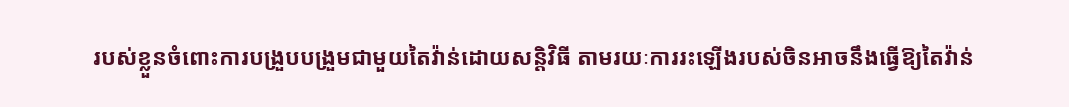របស់ខ្លួនចំពោះការបង្រួបបង្រួមជាមួយតៃវ៉ាន់ដោយសន្តិវិធី តាមរយៈការរះឡើងរបស់ចិនអាចនឹងធ្វើឱ្យតៃវ៉ាន់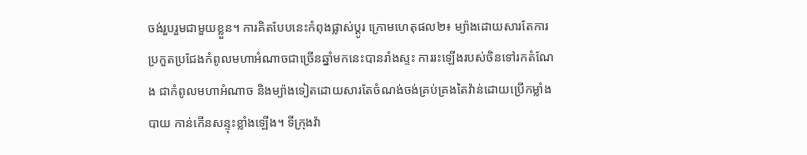ចង់រួបរួមជាមួយខ្លួន។ ការគិតបែបនេះកំពុងផ្លាស់ប្ដូរ ក្រោមហេតុផល២៖ ម្យ៉ាងដោយសារតែការប្រកួតប្រជែងកំពូលមហាអំណាចជាច្រើនឆ្នាំមកនេះបានរាំងស្ទះ ការរះឡើងរបស់ចិនទៅរកតំណែង ជាកំពូលមហាអំណាច និងម្យ៉ាងទៀតដោយសារតែចំណង់ចង់គ្រប់គ្រងតៃវ៉ាន់ដោយប្រើកម្លាំងបាយ កាន់កើនសន្ទុះខ្លាំងឡើង។ ទីក្រុងវ៉ា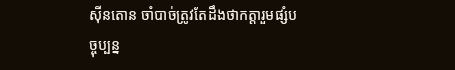ស៊ីនតោន ចាំបាច់ត្រូវតែដឹងថាកត្តារួមផ្សំបច្ចុប្បន្ន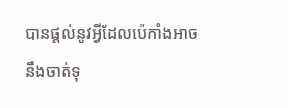បានផ្ដល់នូវអ្វីដែលប៉េកាំងអាចនឹងចាត់ទុ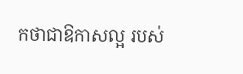កថាជាឱកាសល្អ របស់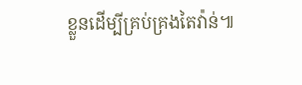ខ្លួនដើម្បីគ្រប់គ្រងតៃវ៉ាន់៕